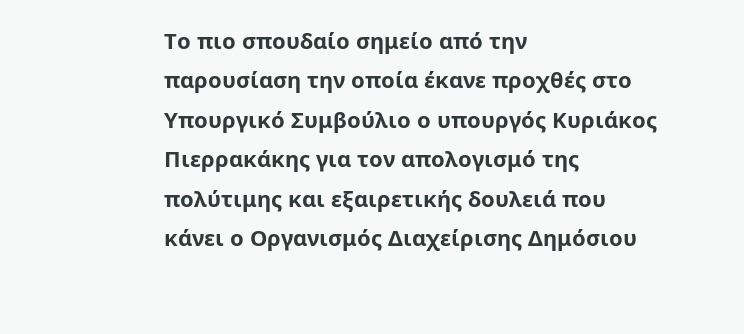Το πιο σπουδαίο σημείο από την παρουσίαση την οποία έκανε προχθές στο Υπουργικό Συμβούλιο ο υπουργός Κυριάκος Πιερρακάκης για τον απολογισμό της πολύτιμης και εξαιρετικής δουλειά που κάνει ο Οργανισμός Διαχείρισης Δημόσιου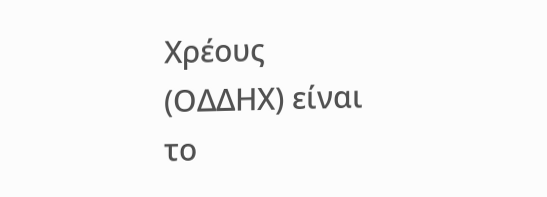Χρέους (ΟΔΔΗΧ) είναι το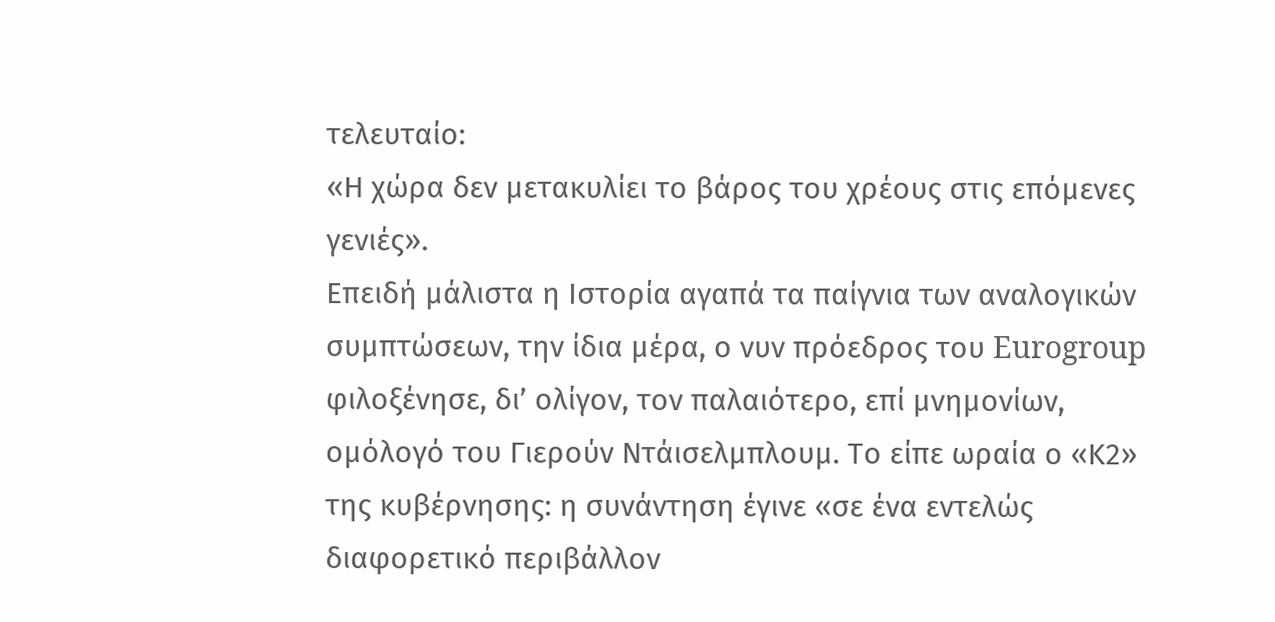τελευταίο:
«Η χώρα δεν μετακυλίει το βάρος του χρέους στις επόμενες γενιές».
Επειδή μάλιστα η Ιστορία αγαπά τα παίγνια των αναλογικών συμπτώσεων, την ίδια μέρα, ο νυν πρόεδρος του Eurogroup φιλοξένησε, δι’ ολίγον, τον παλαιότερο, επί μνημονίων, ομόλογό του Γιερούν Ντάισελμπλουμ. Το είπε ωραία ο «Κ2» της κυβέρνησης: η συνάντηση έγινε «σε ένα εντελώς διαφορετικό περιβάλλον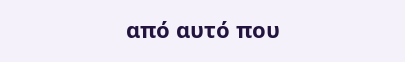από αυτό που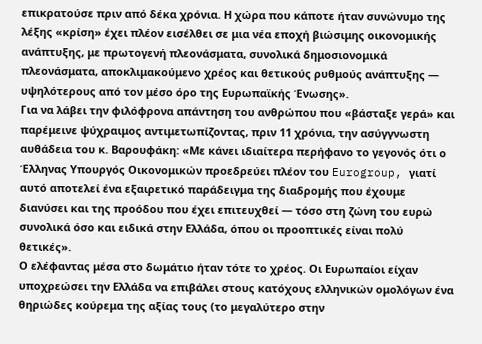επικρατούσε πριν από δέκα χρόνια. Η χώρα που κάποτε ήταν συνώνυμο της λέξης «κρίση» έχει πλέον εισέλθει σε μια νέα εποχή βιώσιμης οικονομικής ανάπτυξης, με πρωτογενή πλεονάσματα, συνολικά δημοσιονομικά πλεονάσματα, αποκλιμακούμενο χρέος και θετικούς ρυθμούς ανάπτυξης — υψηλότερους από τον μέσο όρο της Ευρωπαϊκής Ένωσης».
Για να λάβει την φιλόφρονα απάντηση του ανθρώπου που «βάσταξε γερά» και παρέμεινε ψύχραιμος αντιμετωπίζοντας, πριν 11 χρόνια, την ασύγγνωστη αυθάδεια του κ. Βαρουφάκη: «Με κάνει ιδιαίτερα περήφανο το γεγονός ότι ο Έλληνας Υπουργός Οικονομικών προεδρεύει πλέον του Eurogroup, γιατί αυτό αποτελεί ένα εξαιρετικό παράδειγμα της διαδρομής που έχουμε διανύσει και της προόδου που έχει επιτευχθεί — τόσο στη ζώνη του ευρώ συνολικά όσο και ειδικά στην Ελλάδα, όπου οι προοπτικές είναι πολύ θετικές».
Ο ελέφαντας μέσα στο δωμάτιο ήταν τότε το χρέος. Οι Ευρωπαίοι είχαν υποχρεώσει την Ελλάδα να επιβάλει στους κατόχους ελληνικών ομολόγων ένα θηριώδες κούρεμα της αξίας τους (το μεγαλύτερο στην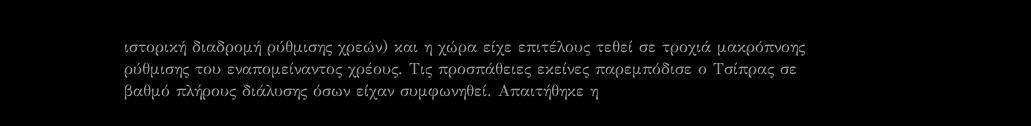ιστορική διαδρομή ρύθμισης χρεών) και η χώρα είχε επιτέλους τεθεί σε τροχιά μακρόπνοης ρύθμισης του εναπομείναντος χρέους. Τις προσπάθειες εκείνες παρεμπόδισε ο Τσίπρας σε βαθμό πλήρους διάλυσης όσων είχαν συμφωνηθεί. Απαιτήθηκε η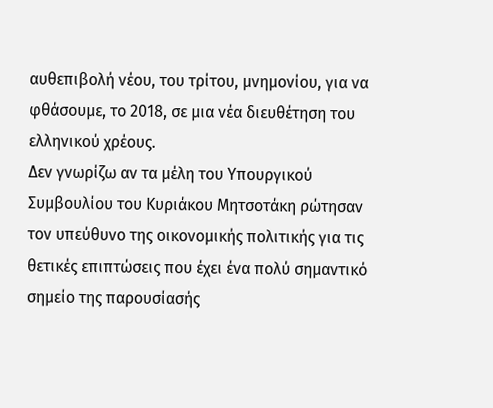αυθεπιβολή νέου, του τρίτου, μνημονίου, για να φθάσουμε, το 2018, σε μια νέα διευθέτηση του ελληνικού χρέους.
Δεν γνωρίζω αν τα μέλη του Υπουργικού Συμβουλίου του Κυριάκου Μητσοτάκη ρώτησαν τον υπεύθυνο της οικονομικής πολιτικής για τις θετικές επιπτώσεις που έχει ένα πολύ σημαντικό σημείο της παρουσίασής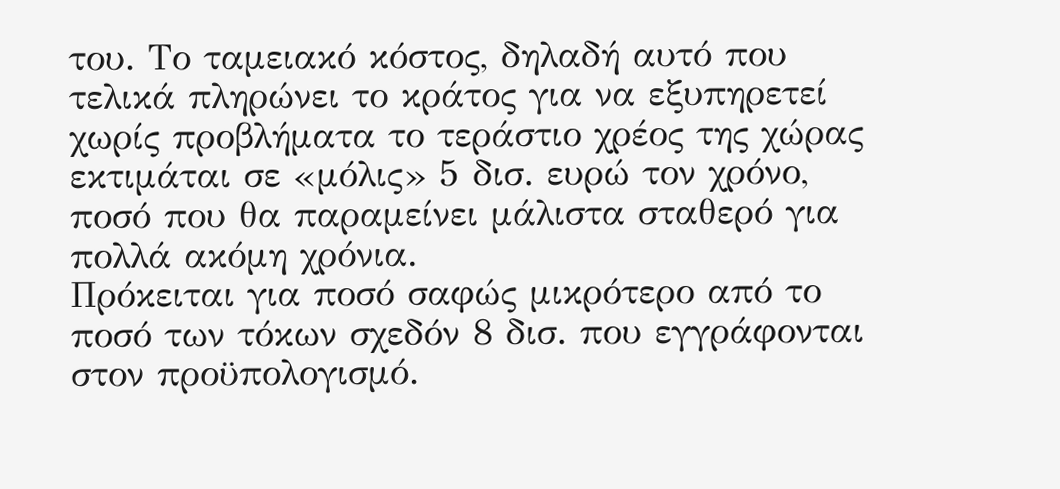του. Το ταμειακό κόστος, δηλαδή αυτό που τελικά πληρώνει το κράτος για να εξυπηρετεί χωρίς προβλήματα το τεράστιο χρέος της χώρας εκτιμάται σε «μόλις» 5 δισ. ευρώ τον χρόνο, ποσό που θα παραμείνει μάλιστα σταθερό για πολλά ακόμη χρόνια.
Πρόκειται για ποσό σαφώς μικρότερο από το ποσό των τόκων σχεδόν 8 δισ. που εγγράφονται στον προϋπολογισμό.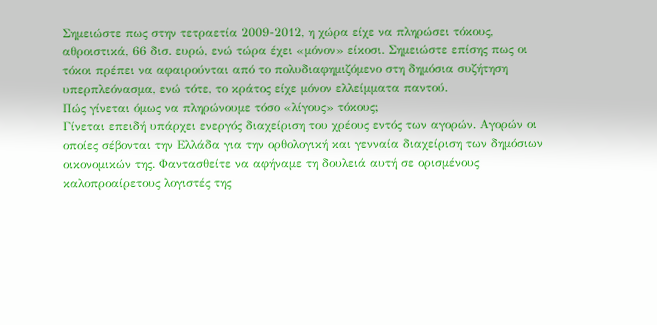Σημειώστε πως στην τετραετία 2009-2012, η χώρα είχε να πληρώσει τόκους, αθροιστικά, 66 δισ. ευρώ, ενώ τώρα έχει «μόνον» είκοσι. Σημειώστε επίσης πως οι τόκοι πρέπει να αφαιρούνται από το πολυδιαφημιζόμενο στη δημόσια συζήτηση υπερπλεόνασμα, ενώ τότε, το κράτος είχε μόνον ελλείμματα παντού.
Πώς γίνεται όμως να πληρώνουμε τόσο «λίγους» τόκους;
Γίνεται επειδή υπάρχει ενεργός διαχείριση του χρέους εντός των αγορών. Αγορών οι οποίες σέβονται την Ελλάδα για την ορθολογική και γενναία διαχείριση των δημόσιων οικονομικών της. Φαντασθείτε να αφήναμε τη δουλειά αυτή σε ορισμένους καλοπροαίρετους λογιστές της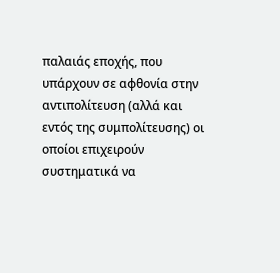παλαιάς εποχής, που υπάρχουν σε αφθονία στην αντιπολίτευση (αλλά και εντός της συμπολίτευσης) οι οποίοι επιχειρούν συστηματικά να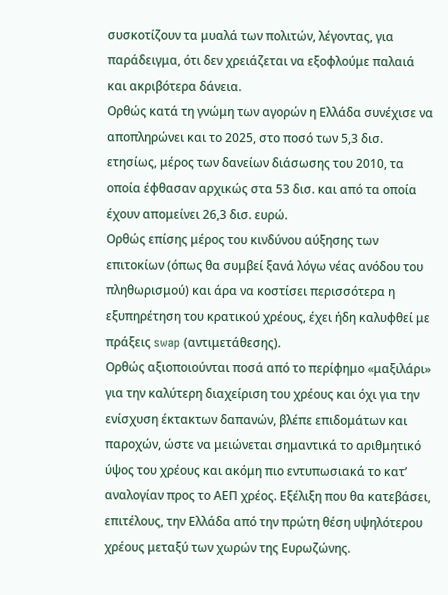συσκοτίζουν τα μυαλά των πολιτών, λέγοντας, για παράδειγμα, ότι δεν χρειάζεται να εξοφλούμε παλαιά και ακριβότερα δάνεια.
Ορθώς κατά τη γνώμη των αγορών η Ελλάδα συνέχισε να αποπληρώνει και το 2025, στο ποσό των 5,3 δισ. ετησίως, μέρος των δανείων διάσωσης του 2010, τα οποία έφθασαν αρχικώς στα 53 δισ. και από τα οποία έχουν απομείνει 26,3 δισ. ευρώ.
Ορθώς επίσης μέρος του κινδύνου αύξησης των επιτοκίων (όπως θα συμβεί ξανά λόγω νέας ανόδου του πληθωρισμού) και άρα να κοστίσει περισσότερα η εξυπηρέτηση του κρατικού χρέους, έχει ήδη καλυφθεί με πράξεις swap (αντιμετάθεσης).
Ορθώς αξιοποιούνται ποσά από το περίφημο «μαξιλάρι» για την καλύτερη διαχείριση του χρέους και όχι για την ενίσχυση έκτακτων δαπανών, βλέπε επιδομάτων και παροχών, ώστε να μειώνεται σημαντικά το αριθμητικό ύψος του χρέους και ακόμη πιο εντυπωσιακά το κατ’ αναλογίαν προς το ΑΕΠ χρέος. Εξέλιξη που θα κατεβάσει, επιτέλους, την Ελλάδα από την πρώτη θέση υψηλότερου χρέους μεταξύ των χωρών της Ευρωζώνης.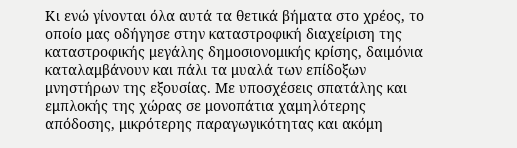Κι ενώ γίνονται όλα αυτά τα θετικά βήματα στο χρέος, το οποίο μας οδήγησε στην καταστροφική διαχείριση της καταστροφικής μεγάλης δημοσιονομικής κρίσης, δαιμόνια καταλαμβάνουν και πάλι τα μυαλά των επίδοξων μνηστήρων της εξουσίας. Με υποσχέσεις σπατάλης και εμπλοκής της χώρας σε μονοπάτια χαμηλότερης απόδοσης, μικρότερης παραγωγικότητας και ακόμη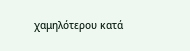χαμηλότερου κατά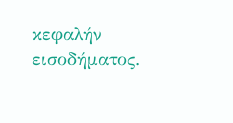κεφαλήν εισοδήματος.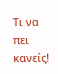Τι να πει κανείς!